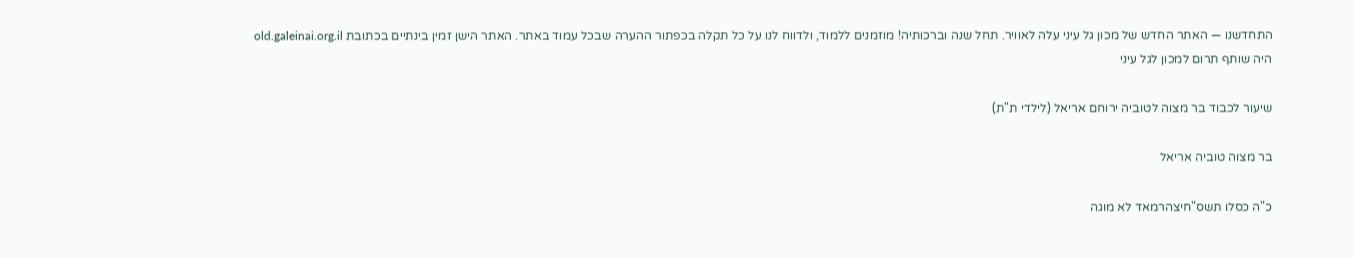התחדשנו — האתר החדש של מכון גל עיני עלה לאוויר. תחל שנה וברכותיה! מוזמנים ללמוד, ולדווח לנו על כל תקלה בכפתור ההערה שבכל עמוד באתר. האתר הישן זמין בינתיים בכתובת old.galeinai.org.il
היה שותף תרום למכון לגל עיני

שיעור לכבוד בר מצוה לטוביה ירוחם אריאל (לילדי ת"ת)

בר מצוה טוביה אריאל

כ"ה כסלו תשס"חיצהרמאד לא מוגה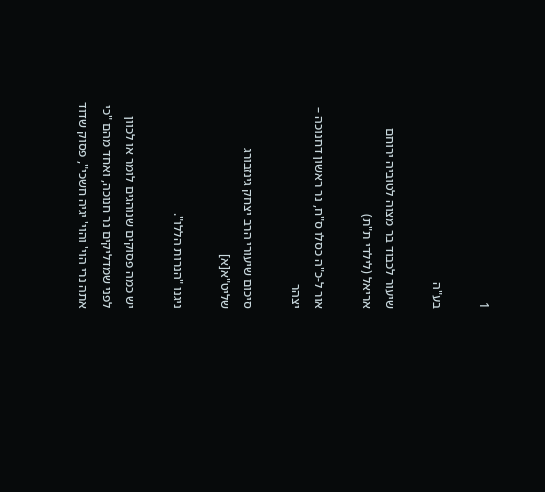1

בע"ה

שיעור לכבוד בר מצוה לטוביה ירוחם אריאל (לילדי ת"ת)

אור ל-כ"ה כסלו ס"ח, נר ראשון דחנוכה – יצהר

סיכום שיעורי הרב יצחק גינזבורג שליט"א[א]

ניגנו "הנרות הללו".

יש כמה פסוקים שנוהגים לומר או לכוון לפני שמדליקים נר חנוכה, ואחד מהם "כי אתה נרי הוי' והוי' יגיה חשכי", פסוק שדוד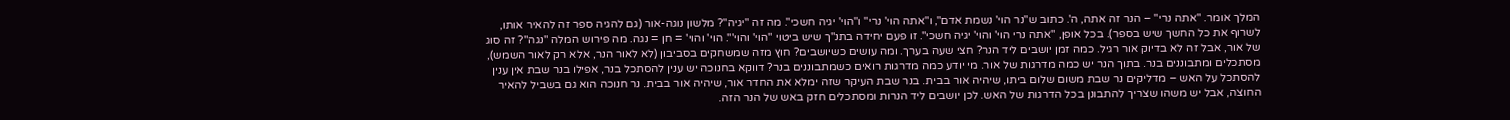המלך אומר. "אתה נרי" – הנר זה אתה, ה'. כתוב ש"נר הוי' נשמת אדם", ו"אתה הוי' נרי" ו"הוי' יגיה חשכי". מה זה "יגיה"? מלשון נוגה-אור (גם להגיה ספר זה להאיר אותו, לשרוף את כל החשך שיש בספר). בכל אופן, "אתה נרי הוי' והוי' יגיה חשכי". זו פעם יחידה בתנ"ך שיש ביטוי "הוי' והוי'". הוי' והוי' = חן = נגה. מה פירוש המלה "נגה"? זה סוג של אור, אבל זה לא בדיוק אור רגיל. כמה זמן יושבים ליד הנר? חצי שעה בערך. ומה עושים כשיושבים? חוץ מזה שמשחקים בסביבון (לא לאור הנר, אלא רק לאור השמש), מסתכלים ומתבוננים בנר. בתוך הנר יש כמה מדרגות של אור. מי יודע כמה מדרגות רואים כשמתבוננים בנר? דווקא בחנוכה יש ענין להסתכל בנר, אפילו בנר שבת אין ענין להסתכל על האש – מדליקים נר שבת משום שלום ביתו, שיהיה אור בבית. בנר שבת העיקר שזה ימלא את החדר אור, שיהיה אור בבית. נר חנוכה הוא גם בשביל להאיר החוצה, אבל יש משהו שצריך להתבונן בכל הדרגות של האש. לכן יושבים ליד הנרות ומסתכלים חזק באש של הנר הזה.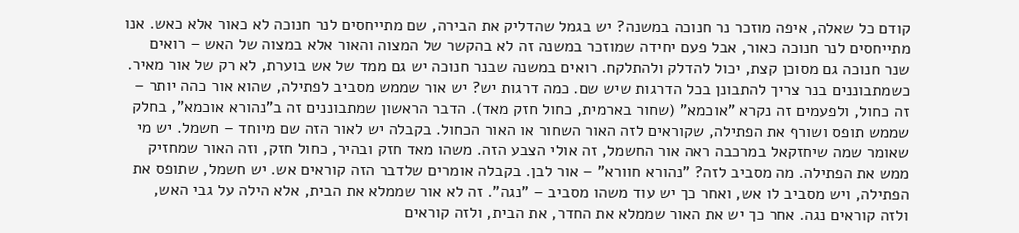קודם כל שאלה, איפה מוזכר נר חנוכה במשנה? יש בגמל שהדליק את הבירה, שם מתייחסים לנר חנוכה לא כאור אלא כאש. אנו מתייחסים לנר חנוכה כאור, אבל פעם יחידה שמוזכר במשנה זה לא בהקשר של המצוה והאור אלא במצוה של האש – רואים שנר חנוכה גם מסוכן קצת, יכול להדלק ולהתלקח. רואים במשנה שבנר חנוכה יש גם ממד של אש בוערת, לא רק של אור מאיר. כשמתבוננים בנר צריך להתבונן בכל הדרגות שיש שם. כמה דרגות יש? יש אור שממש מסביב לפתילה, שהוא אור כהה יותר – זה כחול, ולפעמים זה נקרא "אוכמא" (שחור בארמית, כחול חזק מאד). הדבר הראשון שמתבוננים זה ב"נהורא אוכמא", בחלק שממש תופס ושורף את הפתילה, שקוראים לזה האור השחור או האור הכחול. בקבלה יש לאור הזה שם מיוחד – חשמל. יש מי שאומר שמה שיחזקאל במרכבה ראה אור החשמל, זה אולי הצבע הזה. משהו מאד חזק ובהיר, כחול חזק, וזה האור שמחזיק ממש את הפתילה. מה מסביב לזה? "נהורא חוורא" – אור לבן. בקבלה אומרים שלדבר הזה קוראים אש. יש חשמל, שתופס את הפתילה, ויש מסביב לו אש, ואחר כך יש עוד משהו מסביב – "נגה". זה לא אור שממלא את הבית, אלא הילה על גבי האש, ולזה קוראים נגה. אחר כך יש את האור שממלא את החדר, את הבית, ולזה קוראים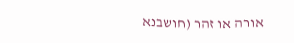אורה או זהר (חושבנא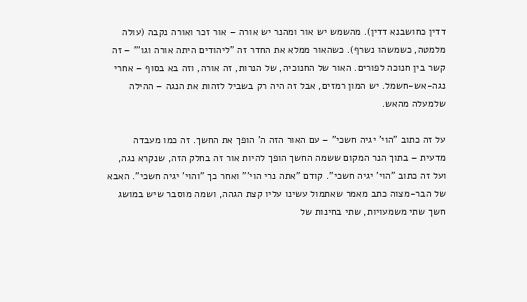דדין כחושבנא דדין). מהשמש יש אור ומהנר יש אורה – אור זכר ואורה נקבה (עולה מלמטה, כשמשהו נשרף). כשהאור ממלא את החדר זה "ליהודים היתה אורה וגו'" – זה קשר בין חנוכה לפורים. האור של החנוכיה, של הנרות, זה אורה, וזה בא בסוף – אחרי נגה-אש-חשמל. יש המון רמזים, אבל זה היה רק בשביל לזהות את הנגה – ההילה שלמעלה מהאש.

על זה כתוב "הוי' יגיה חשכי" – עם האור הזה ה' הופך את החשך. זה כמו מעבדה מדעית – בתוך הנר המקום ששמה החשך הופך להיות אור זה בחלק הזה, שנקרא נגה, ועל זה כתוב "הוי' יגיה חשכי". קודם "אתה נרי הוי'" ואחר כך "והוי' יגיה חשכי". האבא של הבר-מצוה כתב מאמר שאתמול עשינו עליו קצת הגהה, ושמה מוסבר שיש במושג חשך שתי משמעויות, שתי בחינות של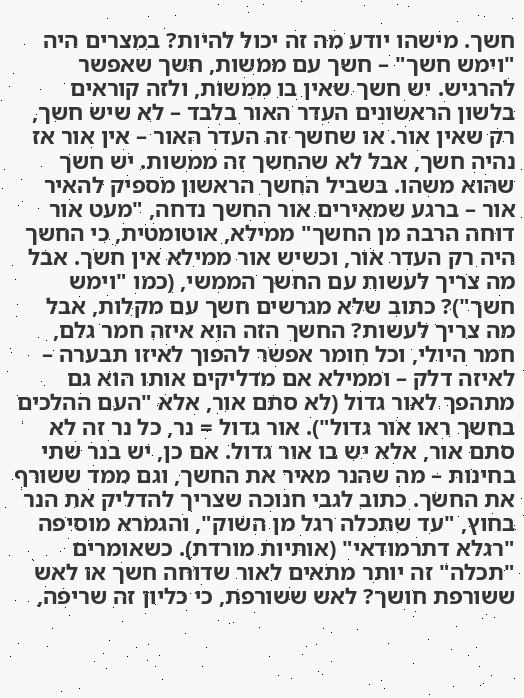חשך. מישהו יודע מה זה יכול להיות? במצרים היה "וימש חשך" – חשך עם ממשות, חשך שאפשר להרגיש. יש חשך שאין בו ממשות, ולזה קוראים בלשון הראשונים העדר האור בלבד – לא שיש חשך, רק שאין אור. או שחשך זה העדר האור – אין אור אז נהיה חשך, אבל לא שהחשך זה ממשות. יש חשך שהוא משהו. בשביל החשך הראשון מספיק להאיר אור – ברגע שמאירים אור החשך נדחה, "מעט אור דוחה הרבה מן החשך" ממילא, אוטומטית, כי החשך היה רק העדר אור, וכשיש אור ממילא אין חשך. אבל מה צריך לעשות עם החשך הממשי, (כמו "וימש חשך")? כתוב שלא מגרשים חשך עם מקלות, אבל מה צריך לעשות? החשך הזה הוא איזה חמר גלם, חמר היולי, וכל חומר אפשר להפוך לאיזו תבערה – לאיזה דלק – וממילא אם מדליקים אותו הוא גם מתהפך לאור גדול (לא סתם אור, אלא "העם ההלכים בחשך ראו אור גדול"). אור גדול = נר, כל נר זה לא סתם אור, אלא יש בו אור גדול. אם כן, יש בנר שתי בחינות – מה שהנר מאיר את החשך, וגם ממד ששורף את החשך. כתוב לגבי חנוכה שצריך להדליק את הנר בחוץ, "עד שתכלה רגל מן השוק", והגמרא מוסיפה "רגלא דתרמודאי" (אותיות מורדת). כשאומרים "תכלה" זה יותר מתאים לאור שדוחה חשך או לאש ששורפת חושך? לאש ששורפת, כי כליון זה שריפה,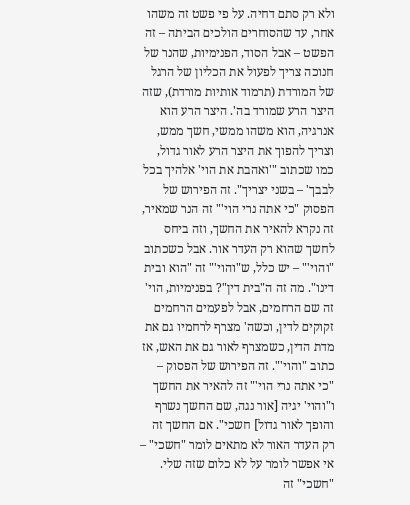ולא רק סתם דחיה. על פי פשט זה משהו אחר, עד שהסוחרים הולכים הביתה – זה הפשט – אבל הסוד, הפנימיות, שהנר של חנוכה צריך לפעול את הכליון של הרגל של המורדת (תרמוד אותיות מורדת), שזה היצר הרע שמורד בה'. היצר הרע הוא אנרגיה, הוא משהו ממשי, חשך ממש, וצריך להפוך את היצר הרע לאור גדול, כמו שכתוב "'ואהבת את הוי' אלהיך בכל לבבך' – בשני יצריך". זה הפירוש של הפסוק "כי אתה נרי הוי'" זה הנר שמאיר, זה נקרא להאיר את החשך, וזה ביחס לחשך שהוא רק העדר אור. אבל כשכתוב "והוי'" – יש כלל, ש"והוי'" זה "הוא ובית דינו". מה זה ה"בית דין"? בפנימיות, הוי' זה שם הרחמים, אבל לפעמים הרחמים זקוקים לדין, וכשה' מצרף לרחמיו גם את מדת הדין, כשמצרף לאור גם את האש, אז כתוב "והוי'". זה הפירוש של הפסוק – "כי אתה נרי הוי'" זה להאיר את החשך ו"והוי' יגיה [אור נגה, שם החשך נשרף והופך לאור גדול] חשכי". אם החשך זה רק העדר האור לא מתאים לומר "חשכי" – אי אפשר לומר על לא כלום שזה שלי. "חשכי" זה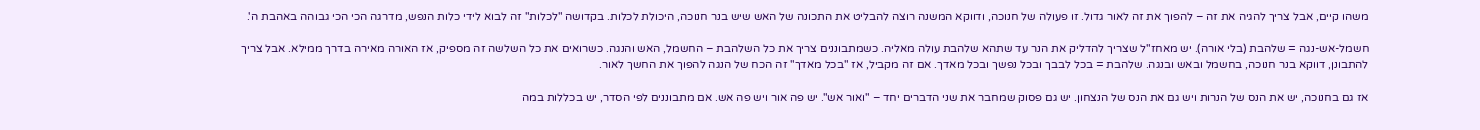משהו קיים, אבל צריך להגיה את זה – להפוך את זה לאור גדול. זו פעולה של חנוכה, ודווקא המשנה רוצה להבליט את התכונה של האש שיש בנר חנוכה, היכולת לכלות. בקדושה "לכלות" זה לבוא לידי כלות הנפש, מדרגה הכי הכי גבוהה באהבת ה'.

חשמל-אש-נגה = שלהבת (בלי אורה). יש מאחז"ל שצריך להדליק את הנר עד שתהא שלהבת עולה מאליה. כשמתבוננים צריך את כל השלהבת – החשמל, האש והנגה. כשרואים את כל השלשה זה מספיק, אז האורה מאירה בדרך ממילא. אבל צריך להתבונן, דווקא בנר חנוכה, בחשמל ובאש ובנגה. שלהבת = בכל לבבך ובכל נפשך ובכל מאדך. אם זה מקביל, אז "בכל מאדך" זה הכח של הנגה להפוך את החשך לאור.

אז גם בחנוכה, יש את הנס של הנרות ויש גם את הנס של הנצחון. יש גם פסוק שמחבר את שני הדברים יחד – "ואור אש". יש פה אור ויש פה אש. אם מתבוננים לפי הסדר, יש בכללות במה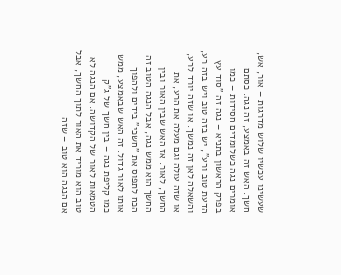שעשינו עכשיו שלוש מדרגות – אור, אש, חשך. האש זה באמצע, זה נגה. כסתם אומרים נגה כשלומדים חסידות – כמו בפרק הראשון בתניא – נגה זה "סוד עץ הדעת טוב ורע", יש בזה טוב ויש בזה רע, והשאלה לאן זה נמשך. או שזה יורד לרע, או שזה עולה וגם מעלה את הרע, את החשך, לאור. אז האש שבין האור ובין החשך הוא ממש נגה, אבל הנגה הטוב זה הכח לתפוס את "חשכי" בידים ולהפוך אותו לאור גדול. זה האש שבאמצע, ממש כמו קליפת נגה – בין חשך של ג"ק הטמאות לאור של הקדושה. אם הנגה לא טוב הוא מוריד את האור לתוך החשך, אבל אם הנגה הוא טוב – שזה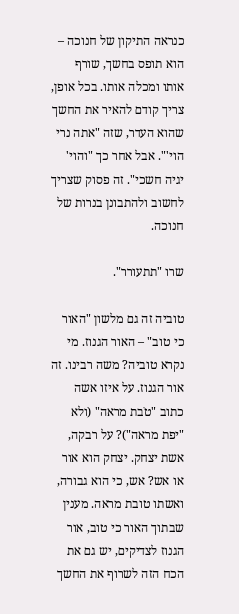כנראה התיקון של חנוכה – הוא תופס בחשך, שורף אותו ומכלה אותו. בכל אופן, צריך קודם להאיר את החשך שהוא העדר, שזה "אתה נרי הוי'". אבל אחר כך "והוי' יגיה חשכי". זה פסוק שצריך לחשוב ולהתבונן בנרות של חנוכה.

שרו "תתעורר".

טוביה זה גם מלשון "האור כי טוב" – האור הגנוז. מי נקרא טוביה? משה רבינו. זה אור הגנוז. על איזו אשה כתוב "טֹבת מראה" (ולא "יפת מראה")? על רבקה, אשת יצחק. יצחק הוא אור או אש? אש, כי הוא גבורה, ואשתו טובת מראה. מענין שבתוך האור כי טוב, אור הגנוז לצדיקים, יש גם את הכח הזה לשרוף את החשך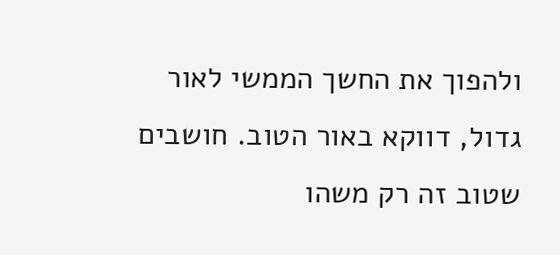ולהפוך את החשך הממשי לאור גדול, דווקא באור הטוב. חושבים שטוב זה רק משהו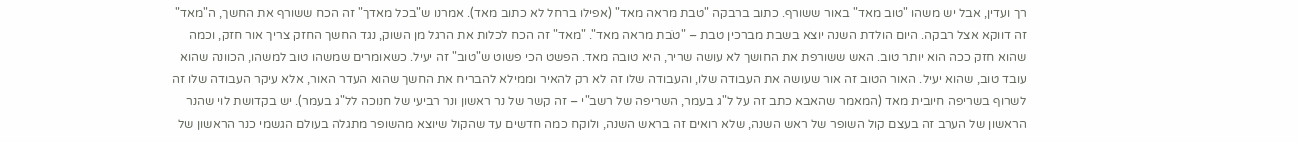רך ועדין, אבל יש משהו "טוב מאד" באור ששורף. כתוב ברבקה "טבת מראה מאד" (אפילו ברחל לא כתוב מאד). אמרנו ש"בכל מאדך" זה הכח ששורף את החשך, ה"מאד" זה דווקא אצל רבקה. היום הולדת השנה יוצא בשבת מברכין טבת – "טֹבת מראה מאד". "מאד" זה הכח לכלות את הרגל מן השוק, נגד החשך החזק צריך אור חזק, וכמה שהוא חזק ככה הוא יותר טוב. האש ששורפת את החושך לא עושה שריר, היא טובה מאד. הפשט הכי פשוט ש"טוב" זה יעיל. כשאומרים שמשהו טוב למשהו, הכוונה שהוא עובד טוב, שהוא יעיל. האור הטוב זה אור שעושה את העבודה שלו, והעבודה שלו זה לא רק להאיר וממילא להבריח את החשך שהוא העדר האור, אלא עיקר העבודה שלו זה לשרוף בשריפה חיובית מאד (המאמר שהאבא כתב זה על ל"ג בעמר, השריפה של רשב"י – זה קשר של נר ראשון ונר רביעי של חנוכה לל"ג בעמר). יש בקדושת לוי שהנר הראשון של הערב זה בעצם קול השופר של ראש השנה, שלא רואים זה בראש השנה, ולוקח כמה חדשים עד שהקול שיוצא מהשופר מתגלה בעולם הגשמי כנר הראשון של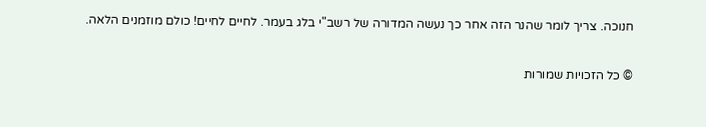חנוכה. צריך לומר שהנר הזה אחר כך נעשה המדורה של רשב"י בלג בעמר. לחיים לחיים! כולם מוזמנים הלאה.

© כל הזכויות שמורות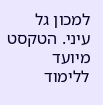למכון גל עיני. הטקסט מיועד ללימוד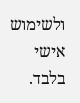ולשימוש אישי בלבד.